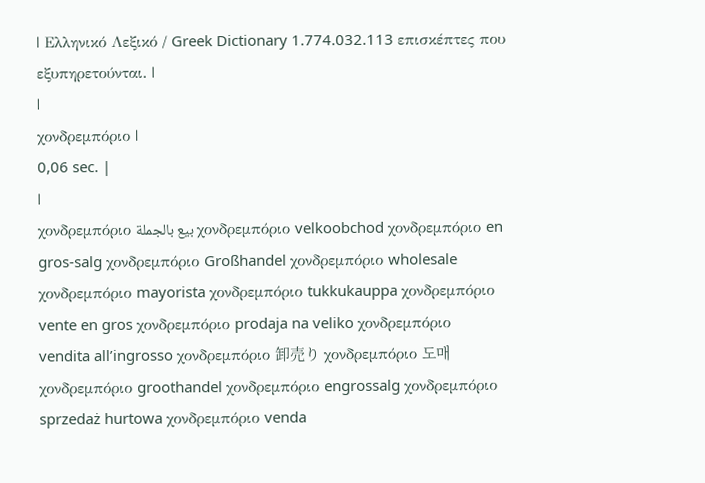| Ελληνικό Λεξικό / Greek Dictionary 1.774.032.113 επισκέπτες που εξυπηρετούνται. |
|
χονδρεμπόριο |
0,06 sec. |
|
χονδρεμπόριο بيع بالجملة χονδρεμπόριο velkoobchod χονδρεμπόριο en gros-salg χονδρεμπόριο Großhandel χονδρεμπόριο wholesale χονδρεμπόριο mayorista χονδρεμπόριο tukkukauppa χονδρεμπόριο vente en gros χονδρεμπόριο prodaja na veliko χονδρεμπόριο vendita all’ingrosso χονδρεμπόριο 卸売り χονδρεμπόριο 도매 χονδρεμπόριο groothandel χονδρεμπόριο engrossalg χονδρεμπόριο sprzedaż hurtowa χονδρεμπόριο venda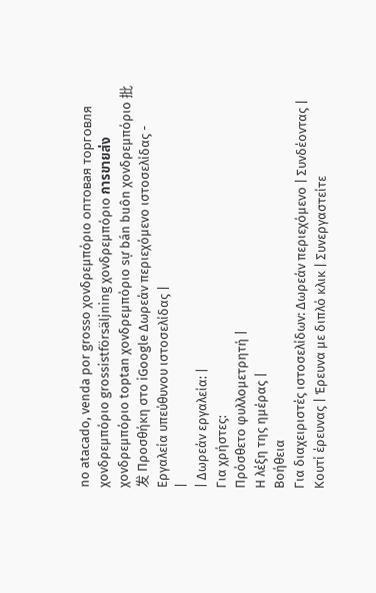no atacado, venda por grosso χονδρεμπόριο оптовая торговля χονδρεμπόριο grossistförsäljning χονδρεμπόριο การขายส่ง χονδρεμπόριο toptan χονδρεμπόριο sự bán buôn χονδρεμπόριο 批发 Προσθήκη στο iGoogle Δωρεάν περιεχόμενο ιστοσελίδας - Εργαλεία υπεύθυνου ιστοσελίδας |
|
| Δωρεάν εργαλεία: |
Για χρήστες:
Πρόσθετο φυλλομετρητή |
Η λέξη της ημέρας |
Βοήθεια
Για διαχειριστές ιστοσελίδων: Δωρεάν περιεχόμενο | Συνδέοντας | Κουτί έρευνας | Έρευνα με διπλό κλικ | Συνεργαστείτε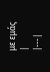με εμάς |
|---|